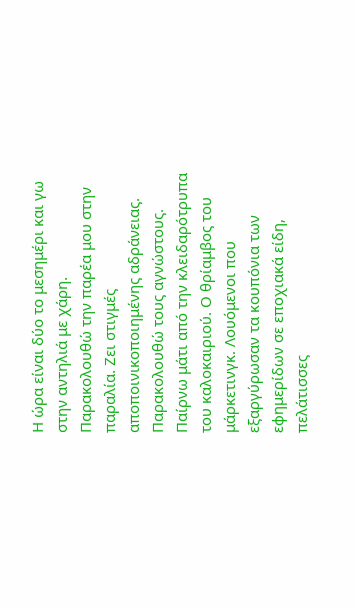Η ώρα είναι δύο το μεσημέρι και γω στην αντηλιά με χάρη. Παρακολουθώ την παρέα μου στην παραλία. Ζει στιγμές αποποινικοποιημένης αδράνειας. Παρακολουθώ τους αγνώστους. Παίρνω μάτι από την κλειδαρότρυπα του καλοκαιριού. Ο θρίαμβος του μάρκετινγκ. Λουόμενοι που εξαργύρωσαν τα κουπόνια των εφημερίδων σε εποχιακά είδη, πελάτισσες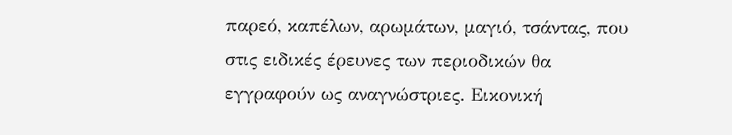παρεό, καπέλων, αρωμάτων, μαγιό, τσάντας, που στις ειδικές έρευνες των περιοδικών θα εγγραφούν ως αναγνώστριες. Εικονική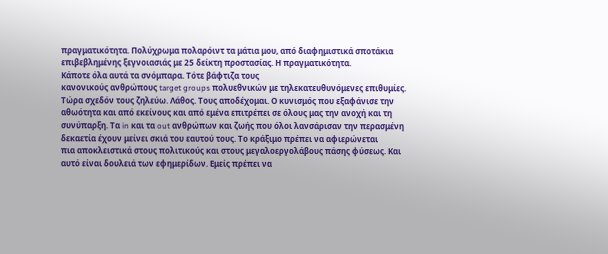πραγματικότητα. Πολύχρωμα πολαρόιντ τα μάτια μου, από διαφημιστικά σποτάκια επιβεβλημένης ξεγνοιασιάς με 25 δείκτη προστασίας. Η πραγματικότητα.
Κάποτε όλα αυτά τα σνόμπαρα. Τότε βάφτιζα τους
κανονικούς ανθρώπους target groups πολυεθνικών με τηλεκατευθυνόμενες επιθυμίες.
Τώρα σχεδόν τους ζηλεύω. Λάθος. Τους αποδέχομαι. Ο κυνισμός που εξαφάνισε την
αθωότητα και από εκείνους και από εμένα επιτρέπει σε όλους μας την ανοχή και τη
συνύπαρξη. Τα in και τα out ανθρώπων και ζωής που όλοι λανσάρισαν την περασμένη
δεκαετία έχουν μείνει σκιά του εαυτού τους. Το κράξιμο πρέπει να αφιερώνεται
πια αποκλειστικά στους πολιτικούς και στους μεγαλοεργολάβους πάσης φύσεως. Και
αυτό είναι δουλειά των εφημερίδων. Εμείς πρέπει να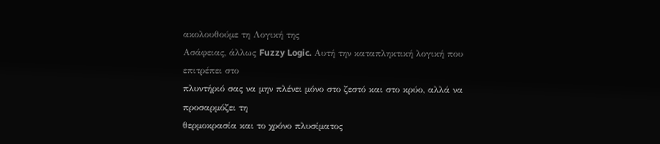ακολουθούμε τη Λογική της
Ασάφειας, άλλως Fuzzy Logic. Αυτή την καταπληκτική λογική που επιτρέπει στο
πλυντήριό σας να μην πλένει μόνο στο ζεστό και στο κρύο, αλλά να προσαρμόζει τη
θερμοκρασία και το χρόνο πλυσίματος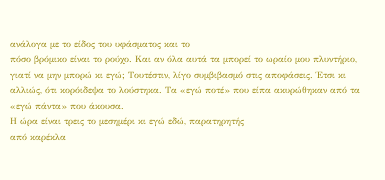ανάλογα με το είδος του υφάσματος και το
πόσο βρόμικο είναι το ρούχο. Και αν όλα αυτά τα μπορεί το ωραίο μου πλυντήριο,
γιατί να μην μπορώ κι εγώ; Τουτέστιν, λίγο συμβιβασμό στις αποφάσεις. Έτσι κι
αλλιώς, ότι κορόιδεψα το λούστηκα. Τα «εγώ ποτέ» που είπα ακυρώθηκαν από τα
«εγώ πάντα» που άκουσα.
Η ώρα είναι τρεις το μεσημέρι κι εγώ εδώ, παρατηρητής
από καρέκλα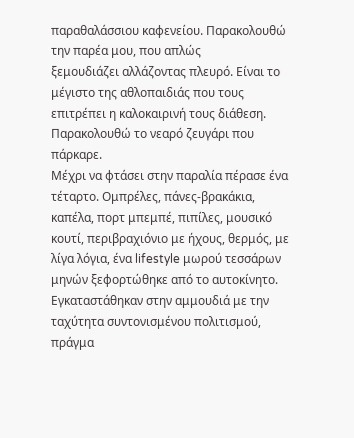παραθαλάσσιου καφενείου. Παρακολουθώ την παρέα μου, που απλώς
ξεμουδιάζει αλλάζοντας πλευρό. Είναι το μέγιστο της αθλοπαιδιάς που τους
επιτρέπει η καλοκαιρινή τους διάθεση. Παρακολουθώ το νεαρό ζευγάρι που πάρκαρε.
Μέχρι να φτάσει στην παραλία πέρασε ένα τέταρτο. Ομπρέλες, πάνες-βρακάκια,
καπέλα, πορτ μπεμπέ, πιπίλες, μουσικό κουτί, περιβραχιόνιο με ήχους, θερμός, με
λίγα λόγια, ένα lifestyle μωρού τεσσάρων μηνών ξεφορτώθηκε από το αυτοκίνητο.
Εγκαταστάθηκαν στην αμμουδιά με την ταχύτητα συντονισμένου πολιτισμού, πράγμα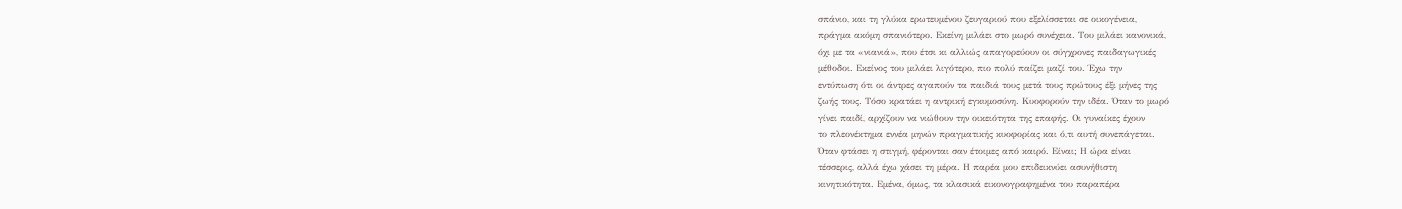σπάνιο, και τη γλύκα ερωτευμένου ζευγαριού που εξελίσσεται σε οικογένεια,
πράγμα ακόμη σπανιότερο. Εκείνη μιλάει στο μωρό συνέχεια. Του μιλάει κανονικά,
όχι με τα «νιανιά», που έτσι κι αλλιώς απαγορεύουν οι σύγχρονες παιδαγωγικές
μέθοδοι. Εκείνος του μιλάει λιγότερο, πιο πολύ παίζει μαζί του. Έχω την
εντύπωση ότι οι άντρες αγαπούν τα παιδιά τους μετά τους πρώτους έξι μήνες της
ζωής τους. Τόσο κρατάει η αντρική εγκυμοσύνη. Κυοφορούν την ιδέα. Όταν το μωρό
γίνει παιδί, αρχίζουν να νιώθουν την οικειότητα της επαφής. Οι γυναίκες έχουν
το πλεονέκτημα εννέα μηνών πραγματικής κυοφορίας και ό,τι αυτή συνεπάγεται.
Όταν φτάσει η στιγμή, φέρονται σαν έτοιμες από καιρό. Είναι; Η ώρα είναι
τέσσερις, αλλά έχω χάσει τη μέρα. Η παρέα μου επιδεικνύει ασυνήθιστη
κινητικότητα. Εμένα, όμως, τα κλασικά εικονογραφημένα του παραπέρα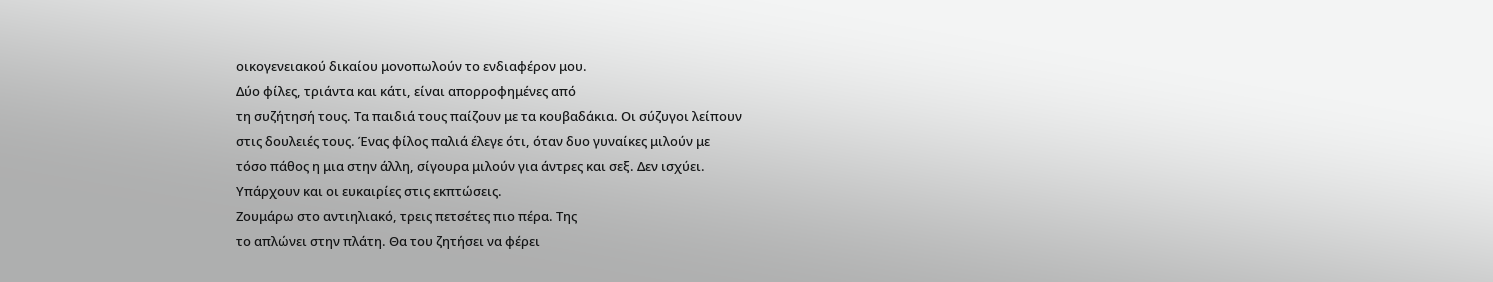οικογενειακού δικαίου μονοπωλούν το ενδιαφέρον μου.
Δύο φίλες, τριάντα και κάτι, είναι απορροφημένες από
τη συζήτησή τους. Τα παιδιά τους παίζουν με τα κουβαδάκια. Οι σύζυγοι λείπουν
στις δουλειές τους. Ένας φίλος παλιά έλεγε ότι, όταν δυο γυναίκες μιλούν με
τόσο πάθος η μια στην άλλη, σίγουρα μιλούν για άντρες και σεξ. Δεν ισχύει.
Υπάρχουν και οι ευκαιρίες στις εκπτώσεις.
Ζουμάρω στο αντιηλιακό, τρεις πετσέτες πιο πέρα. Της
το απλώνει στην πλάτη. Θα του ζητήσει να φέρει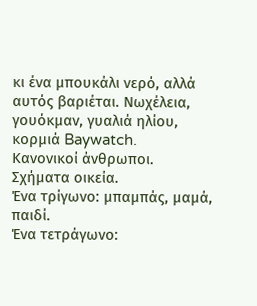κι ένα μπουκάλι νερό, αλλά
αυτός βαριέται. Νωχέλεια, γουόκμαν, γυαλιά ηλίου, κορμιά Baywatch.
Κανονικοί άνθρωποι.
Σχήματα οικεία.
Ένα τρίγωνο: μπαμπάς, μαμά, παιδί.
Ένα τετράγωνο: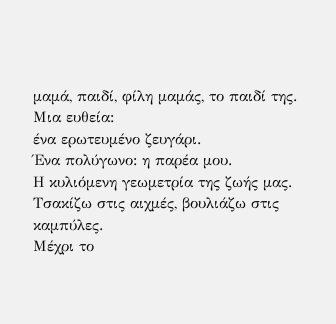μαμά, παιδί, φίλη μαμάς, το παιδί της.
Μια ευθεία:
ένα ερωτευμένο ζευγάρι.
Ένα πολύγωνο: η παρέα μου.
Η κυλιόμενη γεωμετρία της ζωής μας.
Τσακίζω στις αιχμές, βουλιάζω στις καμπύλες.
Μέχρι το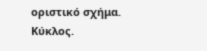οριστικό σχήμα.
Κύκλος.